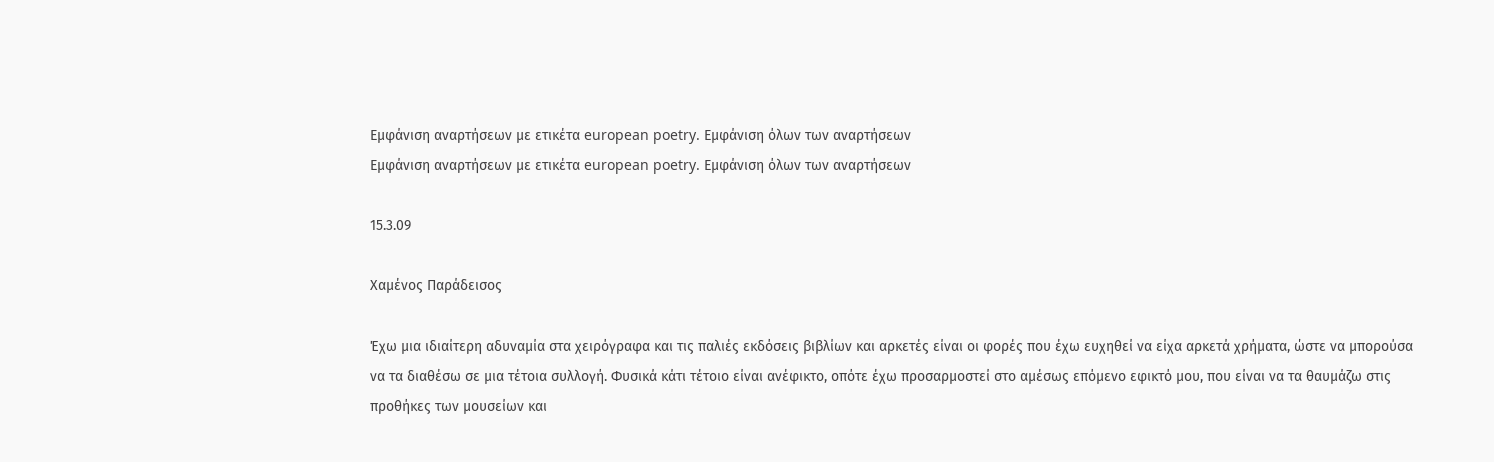Εμφάνιση αναρτήσεων με ετικέτα european poetry. Εμφάνιση όλων των αναρτήσεων
Εμφάνιση αναρτήσεων με ετικέτα european poetry. Εμφάνιση όλων των αναρτήσεων

15.3.09

Χαμένος Παράδεισος

Έχω μια ιδιαίτερη αδυναμία στα χειρόγραφα και τις παλιές εκδόσεις βιβλίων και αρκετές είναι οι φορές που έχω ευχηθεί να είχα αρκετά χρήματα, ώστε να μπορούσα να τα διαθέσω σε μια τέτοια συλλογή. Φυσικά κάτι τέτοιο είναι ανέφικτο, οπότε έχω προσαρμοστεί στο αμέσως επόμενο εφικτό μου, που είναι να τα θαυμάζω στις προθήκες των μουσείων και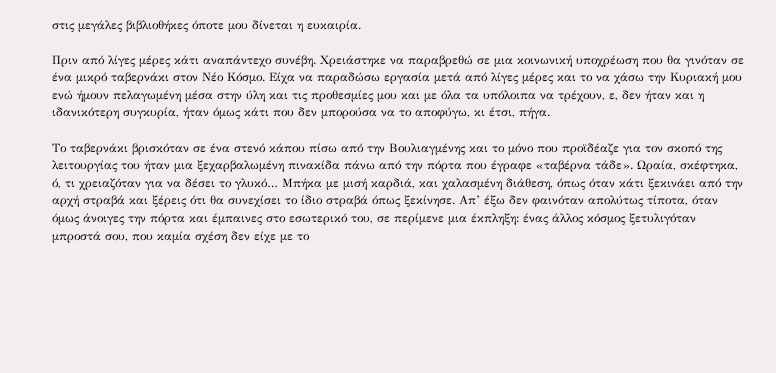στις μεγάλες βιβλιοθήκες όποτε μου δίνεται η ευκαιρία.

Πριν από λίγες μέρες κάτι αναπάντεχο συνέβη. Χρειάστηκε να παραβρεθώ σε μια κοινωνική υποχρέωση που θα γινόταν σε ένα μικρό ταβερνάκι στον Νέο Κόσμο. Είχα να παραδώσω εργασία μετά από λίγες μέρες και το να χάσω την Κυριακή μου ενώ ήμουν πελαγωμένη μέσα στην ύλη και τις προθεσμίες μου και με όλα τα υπόλοιπα να τρέχουν, ε, δεν ήταν και η ιδανικότερη συγκυρία, ήταν όμως κάτι που δεν μπορούσα να το αποφύγω, κι έτσι, πήγα.

Το ταβερνάκι βρισκόταν σε ένα στενό κάπου πίσω από την Βουλιαγμένης και το μόνο που προϊδέαζε για τον σκοπό της λειτουργίας του ήταν μια ξεχαρβαλωμένη πινακίδα πάνω από την πόρτα που έγραφε «ταβέρνα τάδε». Ωραία, σκέφτηκα, ό, τι χρειαζόταν για να δέσει το γλυκό… Μπήκα με μισή καρδιά, και χαλασμένη διάθεση, όπως όταν κάτι ξεκινάει από την αρχή στραβά και ξέρεις ότι θα συνεχίσει το ίδιο στραβά όπως ξεκίνησε. Απ’ έξω δεν φαινόταν απολύτως τίποτα, όταν όμως άνοιγες την πόρτα και έμπαινες στο εσωτερικό του, σε περίμενε μια έκπληξη: ένας άλλος κόσμος ξετυλιγόταν μπροστά σου, που καμία σχέση δεν είχε με το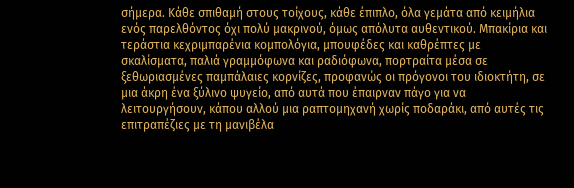σήμερα. Κάθε σπιθαμή στους τοίχους, κάθε έπιπλο, όλα γεμάτα από κειμήλια ενός παρελθόντος όχι πολύ μακρινού, όμως απόλυτα αυθεντικού. Μπακίρια και τεράστια κεχριμπαρένια κομπολόγια, μπουφέδες και καθρέπτες με σκαλίσματα, παλιά γραμμόφωνα και ραδιόφωνα, πορτραίτα μέσα σε ξεθωριασμένες παμπάλαιες κορνίζες, προφανώς οι πρόγονοι του ιδιοκτήτη, σε μια άκρη ένα ξύλινο ψυγείο, από αυτά που έπαιρναν πάγο για να λειτουργήσουν, κάπου αλλού μια ραπτομηχανή χωρίς ποδαράκι, από αυτές τις επιτραπέζιες με τη μανιβέλα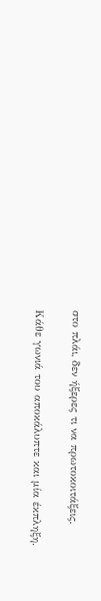στο πλάι, δεν ήξερες τι να πρωτοκοιτάξεις.

Κάθε γωνιά του αποκάλυπτε και μία έκπληξη.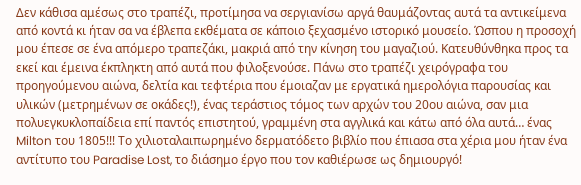Δεν κάθισα αμέσως στο τραπέζι, προτίμησα να σεργιανίσω αργά θαυμάζοντας αυτά τα αντικείμενα από κοντά κι ήταν σα να έβλεπα εκθέματα σε κάποιο ξεχασμένο ιστορικό μουσείο. Ώσπου η προσοχή μου έπεσε σε ένα απόμερο τραπεζάκι, μακριά από την κίνηση του μαγαζιού. Κατευθύνθηκα προς τα εκεί και έμεινα έκπληκτη από αυτά που φιλοξενούσε. Πάνω στο τραπέζι χειρόγραφα του προηγούμενου αιώνα, δελτία και τεφτέρια που έμοιαζαν με εργατικά ημερολόγια παρουσίας και υλικών (μετρημένων σε οκάδες!), ένας τεράστιος τόμος των αρχών του 20ου αιώνα, σαν μια πολυεγκυκλοπαίδεια επί παντός επιστητού, γραμμένη στα αγγλικά και κάτω από όλα αυτά… ένας Milton του 1805!!! Το χιλιοταλαιπωρημένο δερματόδετο βιβλίο που έπιασα στα χέρια μου ήταν ένα αντίτυπο του Paradise Lost, το διάσημο έργο που τον καθιέρωσε ως δημιουργό!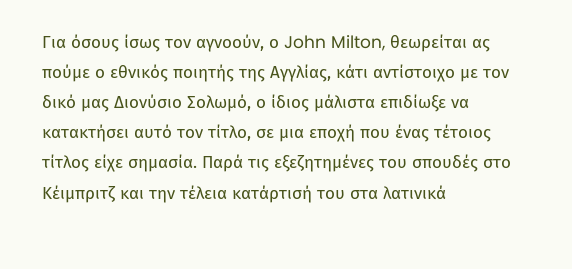Για όσους ίσως τον αγνοούν, ο John Milton, θεωρείται ας πούμε ο εθνικός ποιητής της Αγγλίας, κάτι αντίστοιχο με τον δικό μας Διονύσιο Σολωμό, ο ίδιος μάλιστα επιδίωξε να κατακτήσει αυτό τον τίτλο, σε μια εποχή που ένας τέτοιος τίτλος είχε σημασία. Παρά τις εξεζητημένες του σπουδές στο Κέιμπριτζ και την τέλεια κατάρτισή του στα λατινικά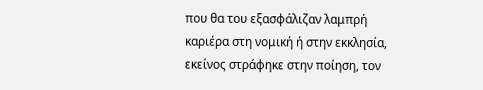που θα του εξασφάλιζαν λαμπρή καριέρα στη νομική ή στην εκκλησία, εκείνος στράφηκε στην ποίηση, τον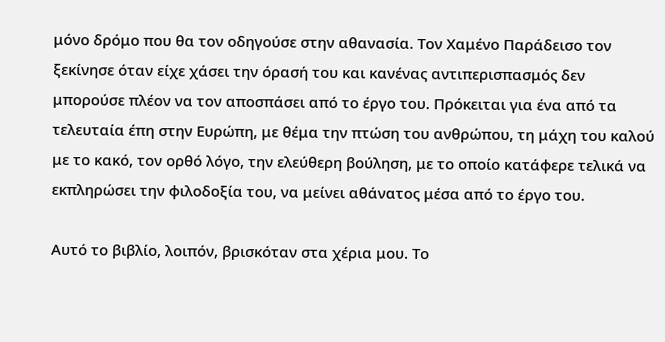μόνο δρόμο που θα τον οδηγούσε στην αθανασία. Τον Χαμένο Παράδεισο τον ξεκίνησε όταν είχε χάσει την όρασή του και κανένας αντιπερισπασμός δεν μπορούσε πλέον να τον αποσπάσει από το έργο του. Πρόκειται για ένα από τα τελευταία έπη στην Ευρώπη, με θέμα την πτώση του ανθρώπου, τη μάχη του καλού με το κακό, τον ορθό λόγο, την ελεύθερη βούληση, με το οποίο κατάφερε τελικά να εκπληρώσει την φιλοδοξία του, να μείνει αθάνατος μέσα από το έργο του.

Αυτό το βιβλίο, λοιπόν, βρισκόταν στα χέρια μου. Το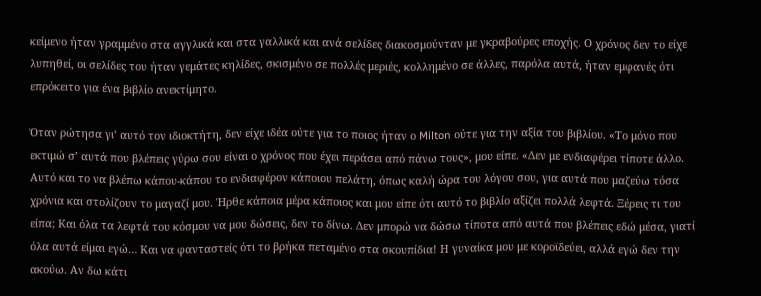κείμενο ήταν γραμμένο στα αγγλικά και στα γαλλικά και ανά σελίδες διακοσμούνταν με γκραβούρες εποχής. Ο χρόνος δεν το είχε λυπηθεί, οι σελίδες του ήταν γεμάτες κηλίδες, σκισμένο σε πολλές μεριές, κολλημένο σε άλλες, παρόλα αυτά, ήταν εμφανές ότι επρόκειτο για ένα βιβλίο ανεκτίμητο.

Όταν ρώτησα γι’ αυτό τον ιδιοκτήτη, δεν είχε ιδέα ούτε για το ποιος ήταν ο Milton ούτε για την αξία του βιβλίου. «Το μόνο που εκτιμώ σ’ αυτά που βλέπεις γύρω σου είναι ο χρόνος που έχει περάσει από πάνω τους», μου είπε. «Δεν με ενδιαφέρει τίποτε άλλο. Αυτό και το να βλέπω κάπου-κάπου το ενδιαφέρον κάποιου πελάτη, όπως καλή ώρα του λόγου σου, για αυτά που μαζεύω τόσα χρόνια και στολίζουν το μαγαζί μου. Ήρθε κάποια μέρα κάποιος και μου είπε ότι αυτό το βιβλίο αξίζει πολλά λεφτά. Ξέρεις τι του είπα; Και όλα τα λεφτά του κόσμου να μου δώσεις, δεν το δίνω. Δεν μπορώ να δώσω τίποτα από αυτά που βλέπεις εδώ μέσα, γιατί όλα αυτά είμαι εγώ… Και να φανταστείς ότι το βρήκα πεταμένο στα σκουπίδια! Η γυναίκα μου με κοροϊδεύει, αλλά εγώ δεν την ακούω. Αν δω κάτι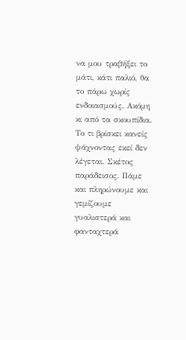να μου τραβήξει το μάτι, κάτι παλιό, θα το πάρω χωρίς ενδοιασμούς. Ακόμη κι από τα σκουπίδια. Το τι βρίσκει κανείς ψάχνοντας εκεί δεν λέγεται. Σκέτος παράδεισος. Πάμε και πληρώνουμε και γεμίζουμε γυαλιστερά και φανταχτερά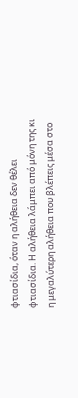φτιασίδια, όταν η αλήθεια δεν θέλει φτιασίδια. Η αλήθεια λάμπει από μόνη της κι η μεγαλύτερη αλήθεια που βλέπεις μέσα στο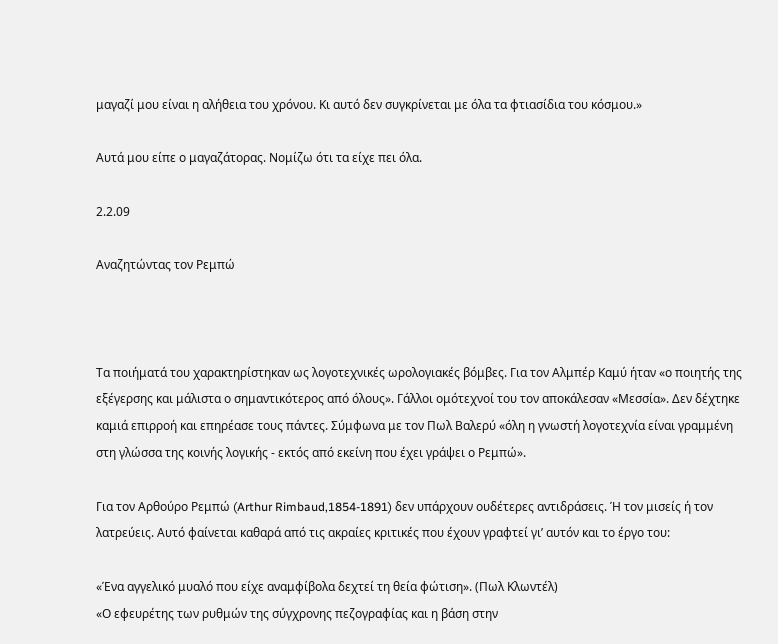μαγαζί μου είναι η αλήθεια του χρόνου. Κι αυτό δεν συγκρίνεται με όλα τα φτιασίδια του κόσμου.»

Αυτά μου είπε ο μαγαζάτορας. Νομίζω ότι τα είχε πει όλα.

2.2.09

Αναζητώντας τον Ρεμπώ



Τα ποιήματά του χαρακτηρίστηκαν ως λογοτεχνικές ωρολογιακές βόμβες. Για τον Αλμπέρ Καμύ ήταν «ο ποιητής της εξέγερσης και μάλιστα ο σημαντικότερος από όλους». Γάλλοι ομότεχνοί του τον αποκάλεσαν «Μεσσία». Δεν δέχτηκε καμιά επιρροή και επηρέασε τους πάντες. Σύμφωνα με τον Πωλ Βαλερύ «όλη η γνωστή λογοτεχνία είναι γραμμένη στη γλώσσα της κοινής λογικής - εκτός από εκείνη που έχει γράψει ο Ρεμπώ».

Για τον Αρθούρο Ρεμπώ (Arthur Rimbaud,1854-1891) δεν υπάρχουν ουδέτερες αντιδράσεις. Ή τον μισείς ή τον λατρεύεις. Αυτό φαίνεται καθαρά από τις ακραίες κριτικές που έχουν γραφτεί γι’ αυτόν και το έργο του:

«Ένα αγγελικό μυαλό που είχε αναμφίβολα δεχτεί τη θεία φώτιση». (Πωλ Κλωντέλ)
«Ο εφευρέτης των ρυθμών της σύγχρονης πεζογραφίας και η βάση στην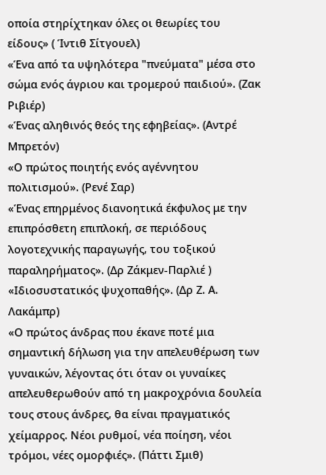οποία στηρίχτηκαν όλες οι θεωρίες του είδους» ( Ίντιθ Σίτγουελ)
«Ένα από τα υψηλότερα "πνεύματα" μέσα στο σώμα ενός άγριου και τρομερού παιδιού». (Ζακ Ριβιέρ)
«Ένας αληθινός θεός της εφηβείας». (Αντρέ Μπρετόν)
«Ο πρώτος ποιητής ενός αγέννητου πολιτισμού». (Ρενέ Σαρ)
«Ένας επηρμένος διανοητικά έκφυλος με την επιπρόσθετη επιπλοκή, σε περιόδους λογοτεχνικής παραγωγής, του τοξικού παραληρήματος». (Δρ Ζάκμεν-Παρλιέ )
«Ιδιοσυστατικός ψυχοπαθής». (Δρ Ζ. Α. Λακάμπρ)
«Ο πρώτος άνδρας που έκανε ποτέ μια σημαντική δήλωση για την απελευθέρωση των γυναικών, λέγοντας ότι όταν οι γυναίκες απελευθερωθούν από τη μακροχρόνια δουλεία τους στους άνδρες, θα είναι πραγματικός χείμαρρος. Νέοι ρυθμοί, νέα ποίηση, νέοι τρόμοι, νέες ομορφιές». (Πάττι Σμιθ)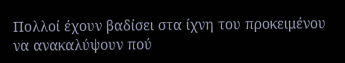Πολλοί έχουν βαδίσει στα ίχνη του προκειμένου να ανακαλύψουν πού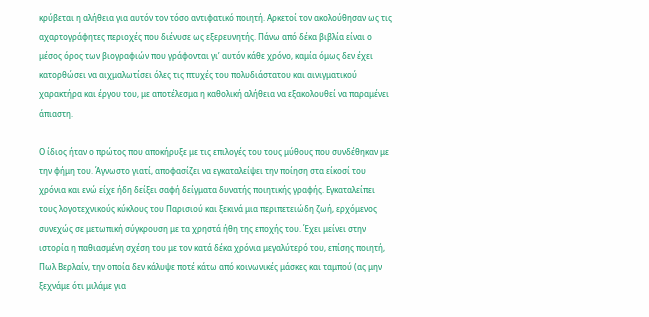κρύβεται η αλήθεια για αυτόν τον τόσο αντιφατικό ποιητή. Αρκετοί τον ακολούθησαν ως τις αχαρτογράφητες περιοχές που διένυσε ως εξερευνητής. Πάνω από δέκα βιβλία είναι ο μέσος όρος των βιογραφιών που γράφονται γι’ αυτόν κάθε χρόνο, καμία όμως δεν έχει κατορθώσει να αιχμαλωτίσει όλες τις πτυχές του πολυδιάστατου και αινιγματικού χαρακτήρα και έργου του, με αποτέλεσμα η καθολική αλήθεια να εξακολουθεί να παραμένει άπιαστη.

Ο ίδιος ήταν ο πρώτος που αποκήρυξε με τις επιλογές του τους μύθους που συνδέθηκαν με την φήμη του. Άγνωστο γιατί, αποφασίζει να εγκαταλείψει την ποίηση στα είκοσί του χρόνια και ενώ είχε ήδη δείξει σαφή δείγματα δυνατής ποιητικής γραφής. Εγκαταλείπει τους λογοτεχνικούς κύκλους του Παρισιού και ξεκινά μια περιπετειώδη ζωή, ερχόμενος συνεχώς σε μετωπική σύγκρουση με τα χρηστά ήθη της εποχής του. Έχει μείνει στην ιστορία η παθιασμένη σχέση του με τον κατά δέκα χρόνια μεγαλύτερό του, επίσης ποιητή, Πωλ Βερλαίν, την οποία δεν κάλυψε ποτέ κάτω από κοινωνικές μάσκες και ταμπού (ας μην ξεχνάμε ότι μιλάμε για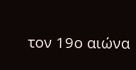τον 19ο αιώνα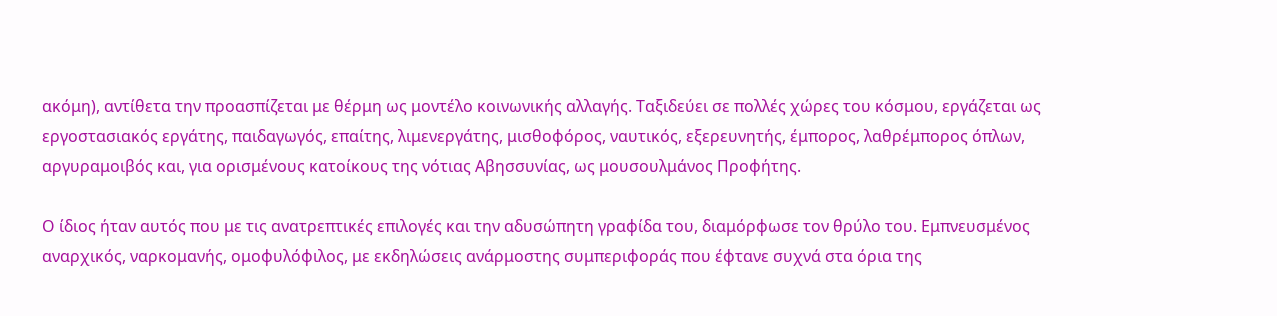ακόμη), αντίθετα την προασπίζεται με θέρμη ως μοντέλο κοινωνικής αλλαγής. Ταξιδεύει σε πολλές χώρες του κόσμου, εργάζεται ως εργοστασιακός εργάτης, παιδαγωγός, επαίτης, λιμενεργάτης, μισθοφόρος, ναυτικός, εξερευνητής, έμπορος, λαθρέμπορος όπλων, αργυραμοιβός και, για ορισμένους κατοίκους της νότιας Αβησσυνίας, ως μουσουλμάνος Προφήτης.

Ο ίδιος ήταν αυτός που με τις ανατρεπτικές επιλογές και την αδυσώπητη γραφίδα του, διαμόρφωσε τον θρύλο του. Εμπνευσμένος αναρχικός, ναρκομανής, ομοφυλόφιλος, με εκδηλώσεις ανάρμοστης συμπεριφοράς που έφτανε συχνά στα όρια της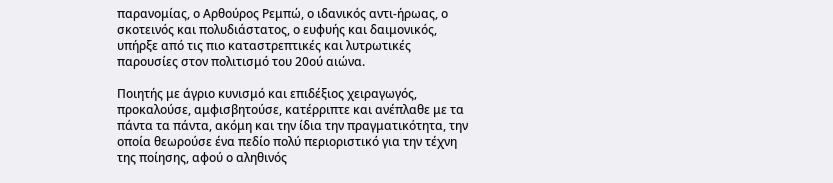παρανομίας, ο Αρθούρος Ρεμπώ, ο ιδανικός αντι-ήρωας, ο σκοτεινός και πολυδιάστατος, ο ευφυής και δαιμονικός, υπήρξε από τις πιο καταστρεπτικές και λυτρωτικές παρουσίες στον πολιτισμό του 20ού αιώνα.

Ποιητής με άγριο κυνισμό και επιδέξιος χειραγωγός, προκαλούσε, αμφισβητούσε, κατέρριπτε και ανέπλαθε με τα πάντα τα πάντα, ακόμη και την ίδια την πραγματικότητα, την οποία θεωρούσε ένα πεδίο πολύ περιοριστικό για την τέχνη της ποίησης, αφού ο αληθινός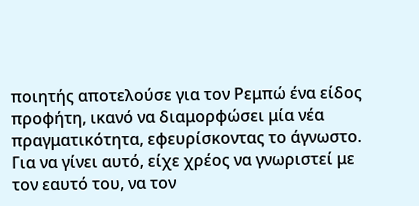ποιητής αποτελούσε για τον Ρεμπώ ένα είδος προφήτη, ικανό να διαμορφώσει μία νέα πραγματικότητα, εφευρίσκοντας το άγνωστο. Για να γίνει αυτό, είχε χρέος να γνωριστεί με τον εαυτό του, να τον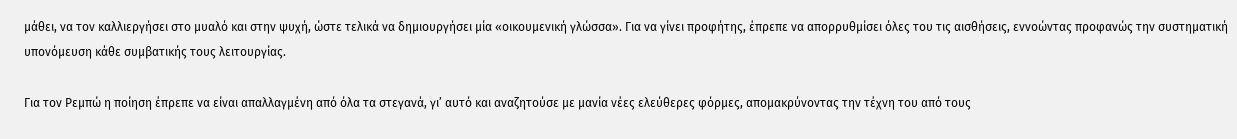μάθει, να τον καλλιεργήσει στο μυαλό και στην ψυχή, ώστε τελικά να δημιουργήσει μία «οικουμενική γλώσσα». Για να γίνει προφήτης, έπρεπε να απορρυθμίσει όλες του τις αισθήσεις, εννοώντας προφανώς την συστηματική υπονόμευση κάθε συμβατικής τους λειτουργίας.

Για τον Ρεμπώ η ποίηση έπρεπε να είναι απαλλαγμένη από όλα τα στεγανά, γι’ αυτό και αναζητούσε με μανία νέες ελεύθερες φόρμες, απομακρύνοντας την τέχνη του από τους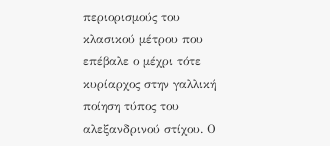περιορισμούς του κλασικού μέτρου που επέβαλε ο μέχρι τότε κυρίαρχος στην γαλλική ποίηση τύπος του αλεξανδρινού στίχου. Ο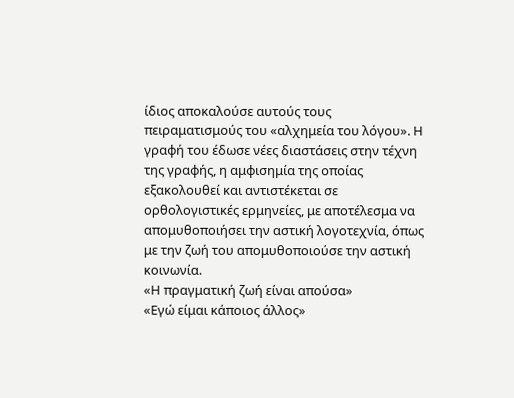ίδιος αποκαλούσε αυτούς τους πειραματισμούς του «αλχημεία του λόγου». Η γραφή του έδωσε νέες διαστάσεις στην τέχνη της γραφής, η αμφισημία της οποίας εξακολουθεί και αντιστέκεται σε ορθολογιστικές ερμηνείες, με αποτέλεσμα να απομυθοποιήσει την αστική λογοτεχνία, όπως με την ζωή του απομυθοποιούσε την αστική κοινωνία.
«Η πραγματική ζωή είναι απούσα»
«Εγώ είμαι κάποιος άλλος»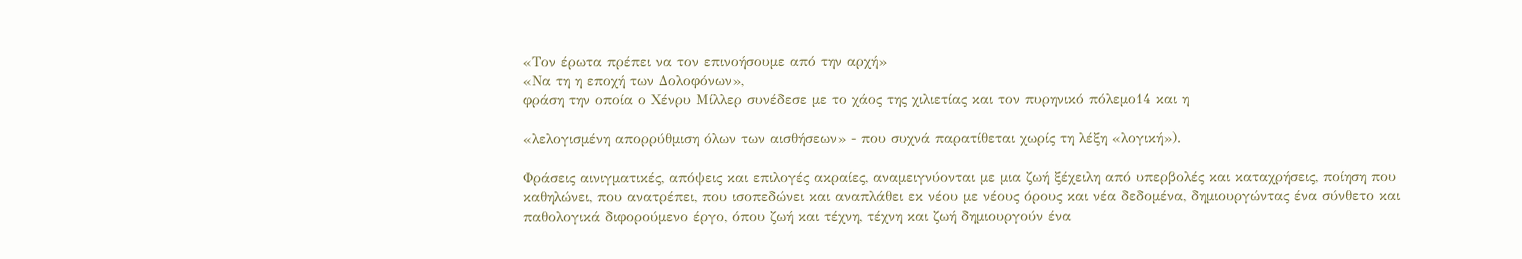«Τον έρωτα πρέπει να τον επινοήσουμε από την αρχή»
«Να τη η εποχή των Δολοφόνων»,
φράση την οποία ο Χένρυ Μίλλερ συνέδεσε με το χάος της χιλιετίας και τον πυρηνικό πόλεμο14 και η

«λελογισμένη απορρύθμιση όλων των αισθήσεων» - που συχνά παρατίθεται χωρίς τη λέξη «λογική»).

Φράσεις αινιγματικές, απόψεις και επιλογές ακραίες, αναμειγνύονται με μια ζωή ξέχειλη από υπερβολές και καταχρήσεις, ποίηση που καθηλώνει, που ανατρέπει, που ισοπεδώνει και αναπλάθει εκ νέου με νέους όρους και νέα δεδομένα, δημιουργώντας ένα σύνθετο και παθολογικά διφορούμενο έργο, όπου ζωή και τέχνη, τέχνη και ζωή δημιουργούν ένα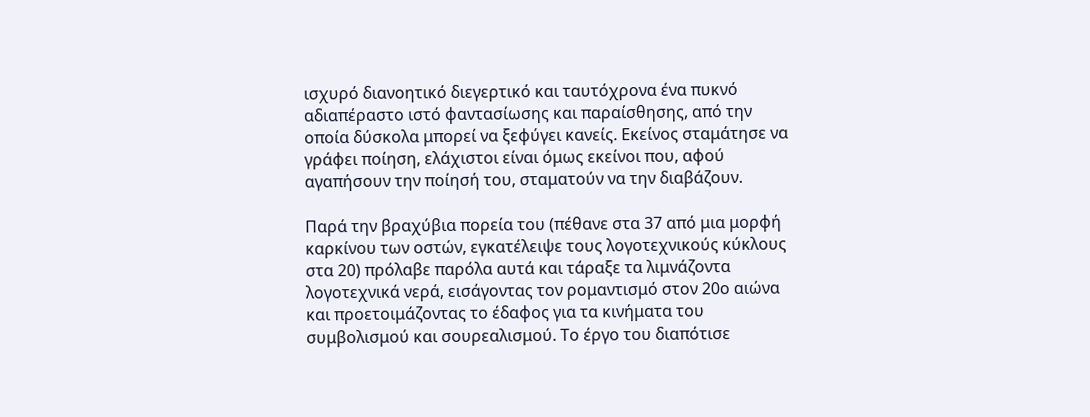ισχυρό διανοητικό διεγερτικό και ταυτόχρονα ένα πυκνό αδιαπέραστο ιστό φαντασίωσης και παραίσθησης, από την οποία δύσκολα μπορεί να ξεφύγει κανείς. Εκείνος σταμάτησε να γράφει ποίηση, ελάχιστοι είναι όμως εκείνοι που, αφού αγαπήσουν την ποίησή του, σταματούν να την διαβάζουν.

Παρά την βραχύβια πορεία του (πέθανε στα 37 από μια μορφή καρκίνου των οστών, εγκατέλειψε τους λογοτεχνικούς κύκλους στα 20) πρόλαβε παρόλα αυτά και τάραξε τα λιμνάζοντα λογοτεχνικά νερά, εισάγοντας τον ρομαντισμό στον 20ο αιώνα και προετοιμάζοντας το έδαφος για τα κινήματα του συμβολισμού και σουρεαλισμού. Το έργο του διαπότισε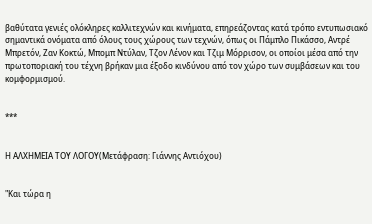βαθύτατα γενιές ολόκληρες καλλιτεχνών και κινήματα, επηρεάζοντας κατά τρόπο εντυπωσιακό σημαντικά ονόματα από όλους τους χώρους των τεχνών, όπως οι Πάμπλο Πικάσσο, Αντρέ Μπρετόν, Ζαν Κοκτώ, Μπομπ Ντύλαν, Τζον Λένον και Τζιμ Μόρρισον, οι οποίοι μέσα από την πρωτοποριακή του τέχνη βρήκαν μια έξοδο κινδύνου από τον χώρο των συμβάσεων και του κομφορμισμού.


***


Η ΑΛΧΗΜΕΙΑ ΤΟΥ ΛΟΓΟΥ(Μετάφραση: Γιάννης Αντιόχου)


"Και τώρα η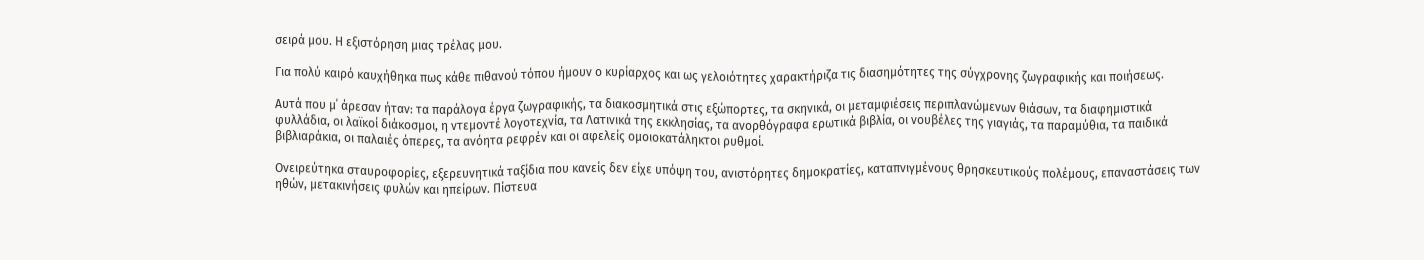σειρά μου. Η εξιστόρηση μιας τρέλας μου.

Για πολύ καιρό καυχήθηκα πως κάθε πιθανού τόπου ήμουν ο κυρίαρχος και ως γελοιότητες χαρακτήριζα τις διασημότητες της σύγχρονης ζωγραφικής και ποιήσεως.

Αυτά που μ΄ άρεσαν ήταν: τα παράλογα έργα ζωγραφικής, τα διακοσμητικά στις εξώπορτες, τα σκηνικά, οι μεταμφιέσεις περιπλανώμενων θιάσων, τα διαφημιστικά φυλλάδια, οι λαϊκοί διάκοσμοι, η ντεμοντέ λογοτεχνία, τα Λατινικά της εκκλησίας, τα ανορθόγραφα ερωτικά βιβλία, οι νουβέλες της γιαγιάς, τα παραμύθια, τα παιδικά βιβλιαράκια, οι παλαιές όπερες, τα ανόητα ρεφρέν και οι αφελείς ομοιοκατάληκτοι ρυθμοί.

Ονειρεύτηκα σταυροφορίες, εξερευνητικά ταξίδια που κανείς δεν είχε υπόψη του, ανιστόρητες δημοκρατίες, καταπνιγμένους θρησκευτικούς πολέμους, επαναστάσεις των ηθών, μετακινήσεις φυλών και ηπείρων. Πίστευα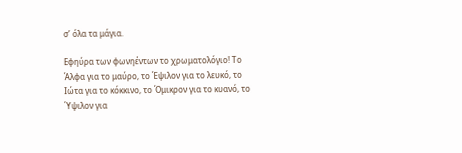σ’ όλα τα μάγια.

Εφηύρα των φωνηέντων το χρωματολόγιο! Το Άλφα για το μαύρο, το Έψιλον για το λευκό, το Ιώτα για το κόκκινο, το Όμικρον για το κυανό, το Ύψιλον για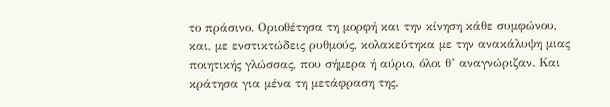το πράσινο. Οριοθέτησα τη μορφή και την κίνηση κάθε συμφώνου, και, με ενστικτώδεις ρυθμούς, κολακεύτηκα με την ανακάλυψη μιας ποιητικής γλώσσας, που σήμερα ή αύριο, όλοι θ’ αναγνώριζαν. Και κράτησα για μένα τη μετάφραση της.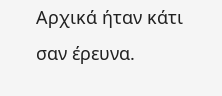Αρχικά ήταν κάτι σαν έρευνα.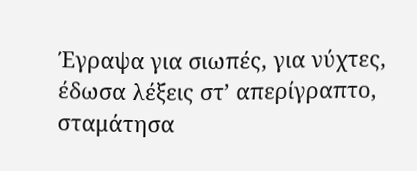Έγραψα για σιωπές, για νύχτες, έδωσα λέξεις στ’ απερίγραπτο, σταμάτησα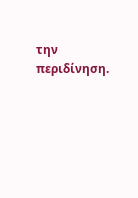την περιδίνηση.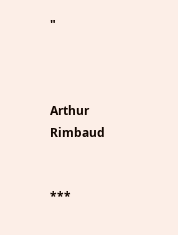"



Arthur Rimbaud


***